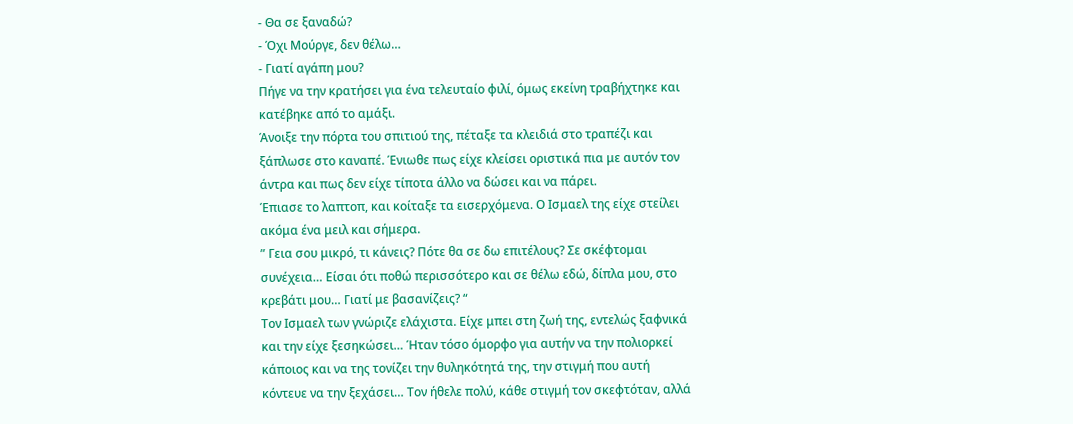- Θα σε ξαναδώ?
- Όχι Μούργε, δεν θέλω…
- Γιατί αγάπη μου?
Πήγε να την κρατήσει για ένα τελευταίο φιλί, όμως εκείνη τραβήχτηκε και κατέβηκε από το αμάξι.
Άνοιξε την πόρτα του σπιτιού της, πέταξε τα κλειδιά στο τραπέζι και ξάπλωσε στο καναπέ. Ένιωθε πως είχε κλείσει οριστικά πια με αυτόν τον άντρα και πως δεν είχε τίποτα άλλο να δώσει και να πάρει.
Έπιασε το λαπτοπ, και κοίταξε τα εισερχόμενα. Ο Ισμαελ της είχε στείλει ακόμα ένα μειλ και σήμερα.
” Γεια σου μικρό, τι κάνεις? Πότε θα σε δω επιτέλους? Σε σκέφτομαι συνέχεια… Είσαι ότι ποθώ περισσότερο και σε θέλω εδώ, δίπλα μου, στο κρεβάτι μου… Γιατί με βασανίζεις? “
Τον Ισμαελ των γνώριζε ελάχιστα. Είχε μπει στη ζωή της, εντελώς ξαφνικά και την είχε ξεσηκώσει… Ήταν τόσο όμορφο για αυτήν να την πολιορκεί κάποιος και να της τονίζει την θυληκότητά της, την στιγμή που αυτή κόντευε να την ξεχάσει… Τον ήθελε πολύ, κάθε στιγμή τον σκεφτόταν, αλλά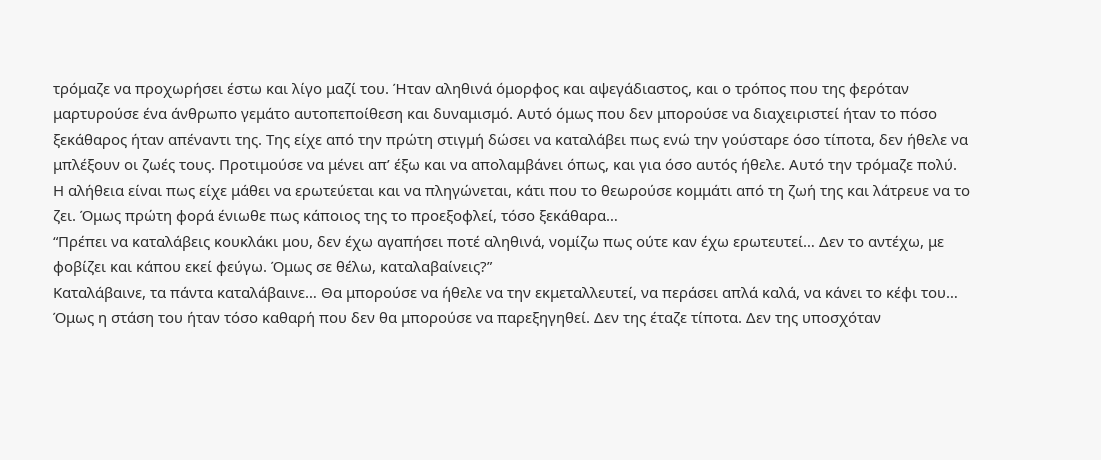τρόμαζε να προχωρήσει έστω και λίγο μαζί του. Ήταν αληθινά όμορφος και αψεγάδιαστος, και ο τρόπος που της φερόταν μαρτυρούσε ένα άνθρωπο γεμάτο αυτοπεποίθεση και δυναμισμό. Αυτό όμως που δεν μπορούσε να διαχειριστεί ήταν το πόσο ξεκάθαρος ήταν απέναντι της. Της είχε από την πρώτη στιγμή δώσει να καταλάβει πως ενώ την γούσταρε όσο τίποτα, δεν ήθελε να μπλέξουν οι ζωές τους. Προτιμούσε να μένει απ’ έξω και να απολαμβάνει όπως, και για όσο αυτός ήθελε. Αυτό την τρόμαζε πολύ.
Η αλήθεια είναι πως είχε μάθει να ερωτεύεται και να πληγώνεται, κάτι που το θεωρούσε κομμάτι από τη ζωή της και λάτρευε να το ζει. Όμως πρώτη φορά ένιωθε πως κάποιος της το προεξοφλεί, τόσο ξεκάθαρα…
“Πρέπει να καταλάβεις κουκλάκι μου, δεν έχω αγαπήσει ποτέ αληθινά, νομίζω πως ούτε καν έχω ερωτευτεί… Δεν το αντέχω, με φοβίζει και κάπου εκεί φεύγω. Όμως σε θέλω, καταλαβαίνεις?”
Καταλάβαινε, τα πάντα καταλάβαινε… Θα μπορούσε να ήθελε να την εκμεταλλευτεί, να περάσει απλά καλά, να κάνει το κέφι του… Όμως η στάση του ήταν τόσο καθαρή που δεν θα μπορούσε να παρεξηγηθεί. Δεν της έταζε τίποτα. Δεν της υποσχόταν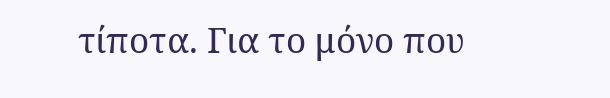τίποτα. Για το μόνο που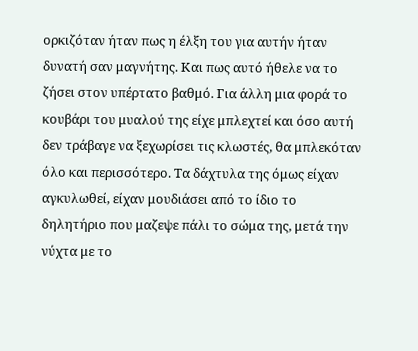ορκιζόταν ήταν πως η έλξη του για αυτήν ήταν δυνατή σαν μαγνήτης. Και πως αυτό ήθελε να το ζήσει στον υπέρτατο βαθμό. Για άλλη μια φορά το κουβάρι του μυαλού της είχε μπλεχτεί και όσο αυτή δεν τράβαγε να ξεχωρίσει τις κλωστές, θα μπλεκόταν όλο και περισσότερο. Τα δάχτυλα της όμως είχαν αγκυλωθεί, είχαν μουδιάσει από το ίδιο το δηλητήριο που μαζεψε πάλι το σώμα της, μετά την νύχτα με το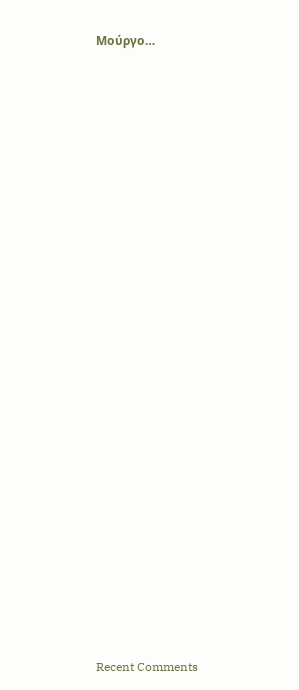Μούργο…


























Recent Comments